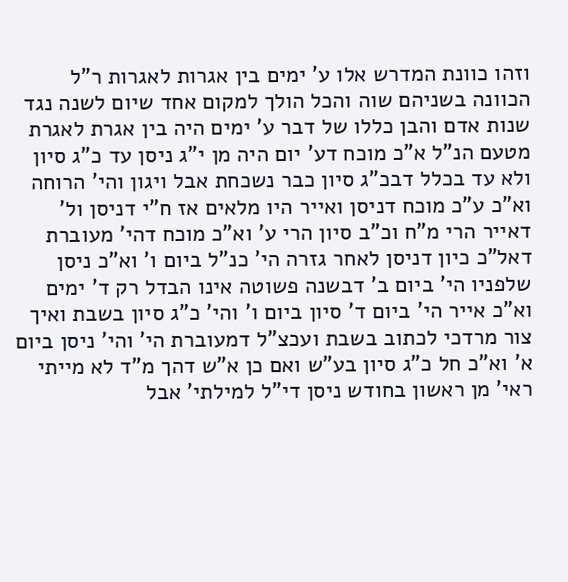וזהו כוונת המדרש אלו ע' ימים בין אגרות לאגרות ר"ל הכוונה בשניהם שוה והכל הולך למקום אחד שיום לשנה נגד שנות אדם והבן כללו של דבר ע' ימים היה בין אגרת לאגרת מטעם הנ"ל א"כ מוכח דע' יום היה מן י"ג ניסן עד כ"ג סיון ולא עד בכלל דבכ"ג סיון כבר נשכחת אבל ויגון והי' הרוחה וא"כ ע"כ מוכח דניסן ואייר היו מלאים אז ח"י דניסן ול' דאייר הרי מ"ח וכ"ב סיון הרי ע' וא"כ מוכח דהי' מעוברת דאל"כ כיון דניסן לאחר גזרה הי' כנ"ל ביום ו' וא"כ ניסן שלפניו הי' ביום ב' דבשנה פשוטה אינו הבדל רק ד' ימים וא"כ אייר הי' ביום ד' סיון ביום ו' והי' כ"ג סיון בשבת ואיך צור מרדכי לכתוב בשבת ועכצ"ל דמעוברת הי' והי' ניסן ביום א' וא"כ חל כ"ג סיון בע"ש ואם כן א"ש דהך מ"ד לא מייתי ראי' מן ראשון בחודש ניסן די"ל למילתי' אבל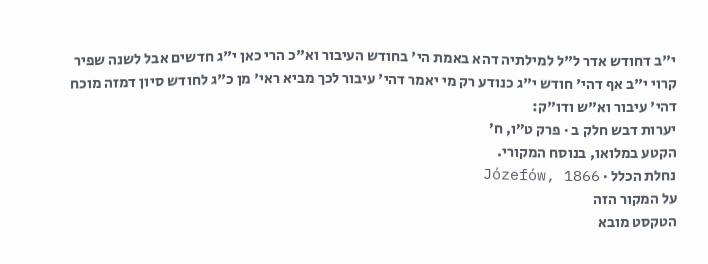י"ב דחודש אדר ל"ל למילתיה דהא באמת הי' בחודש העיבור וא"כ הרי כאן י"ג חדשים אבל לשנה שפיר קרוי י"ב אף דהי' חודש י"ג כנודע רק מי יאמר דהי' עיבור לכך מביא ראי' מן כ"ג לחודש סיון דמזה מוכח דהי' עיבור וא"ש ודו"ק:
יערות דבש חלק ב · פרק ט״ו, ח׳
הקטע במלואו, בנוסח המקורי.
נחלת הכלל · Józefów, 1866
על המקור הזה
הטקסט מובא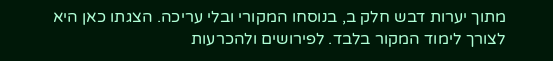מתוך יערות דבש חלק ב, בנוסחו המקורי ובלי עריכה. הצגתו כאן היא לצורך לימוד המקור בלבד. לפירושים ולהכרעות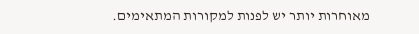מאוחרות יותר יש לפנות למקורות המתאימים.